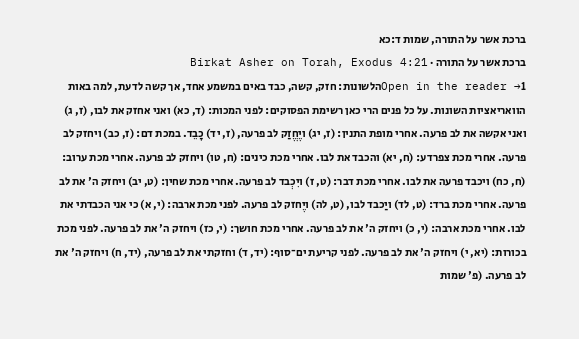ברכת אשר על התורה, שמות ד:כא
ברכת אשר על התורה · Birkat Asher on Torah, Exodus 4:21
Open in the reader →1הלשונות: חזק, קשה, כבד באים במשמע אחד, אך קשה לדעת, למה באות הוואריאציות השונות. על כל פנים הרי כאן רשימת הפסוקים: לפני המכות: (ד, כא) ואני אחזק את לבו, (ז, ג) ואני אקשה את לב פרעה. אחרי מופת התנין: (ז, יג) ויֶחֱזַק לב פרעה, (ז, יד) כָבֵד. במכת דם: (ז, כב) ויחזק לב פרעה. אחרי מכת צפרדע: (ח, יא) והכבד את לבו. אחרי מכת כינים: (ח, טו) ויחזק לב פרעה. אחרי מכת ערוב: (ח, כח) ויכבד פרעה את לבו. אחרי מכת דבר: (ט, ז) ויִכְבד לב פרעה. אחרי מכת שחין: (ט, יב) ויחזק ה' את לב פרעה. אחרי מכת ברד: (ט, לד) ויַכבד לבו, (ט, לה) ויֶחזק לב פרעה. לפני מכת ארבה: (י, א) כי אני הכבדתי את לבו. אחרי מכת ארבה: (י, כ) ויחזק ה' את לב פרעה. אחרי מכת חושך: (י, כז) ויחזק ה' את לב פרעה. לפני מכת בכורות: (יא, י) ויחזק ה' את לב פרעה. לפני קריעת ים־סוף: (יד, ד) וחזקתי את לב פרעה, (יד, ח) ויחזק ה' את לב פרעה. (פ' שמות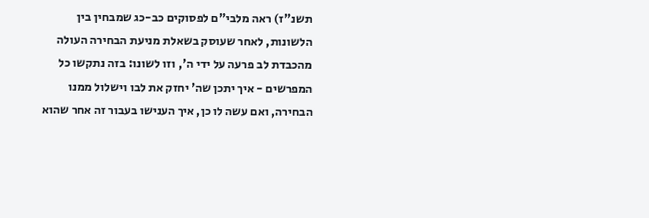תשנ"ז) ראה מלבי"ם לפסוקים כב-כג שמבחין בין הלשונות, לאחר שעוסק בשאלת מניעת הבחירה העולה מהכבדת לב פרעה על ידי ה', וזו לשונו: בזה נתקשו כל המפרשים - איך יתכן שה' יחזק את לבו וישלול ממנו הבחירה, ואם עשה לו כן, איך הענישו בעבור זה אחר שהוא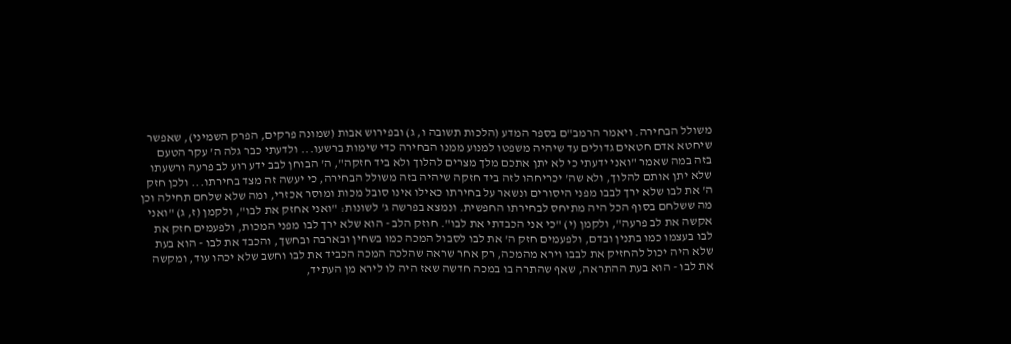משולל הבחירה. ויאמר הרמב"ם בספר המדע (הלכות תשובה ו, ג) ובפירוש אבות (שמונה פרקים, הפרק השמיני), שאפשר שיחטא אדם חטאים גדולים עד שיהיה משפטו למנוע ממנו הבחירה כדי שימות ברשעו... ולדעתי כבר גלה ה' עקר הטעם בזה במה שאמר "ואני ידעתי כי לא יתן אתכם מלך מצרים להלוך ולא ביד חזקה", ה' הבוחן לבב ידע רוע לב פרעה ורשעתו שלא יתן אותם להלוך, ולא שה' יכריחהו לזה ביד חזקה שיהיה בזה משולל הבחירה, כי יעשה זה מצד בחירתו... ולכן חזק ה' את לבו שלא ירך לבבו מפני היסורים ונשאר על בחירתו כאילו אינו סובל מכות ומוסר אכזרי, ומה שלא שלחם תחילה וכן מה ששלחם בסוף הכל היה מתיחס לבחירתו החפשית. ונמצא בפרשה ג' לשונות: "ואני אחזק את לבו", ולקמן (ז, ג) "ואני אקשה את לב פרעה", ולקמן (י) "כי אני הכבדתי את לבו". חוזק הלב - הוא שלא ירך לבו מפני המכות, ולפעמים חזק את לבו בעצמו כמו בתנין ובדם, ולפעמים חזק ה' את לבו לסבול המכה כמו בשחין ובארבה ובחשך, והכבד את לבו - הוא בעת שלא היה יכול להחזיק את לבבו וירא מהמכה, רק אחר שראה שהלכה המכה הכביד את לבו וחשב שלא יכהו עוד, ומקשה את לבו - הוא בעת ההתראה, שאף שהתרה בו במכה חדשה שאז היה לו לירא מן העתיד,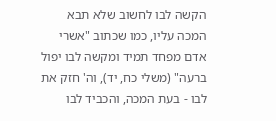הקשה לבו לחשוב שלא תבא המכה עליו, כמו שכתוב "אשרי אדם מפחד תמיד ומקשה לבו יפול ברעה" (משלי כח, יד), וה' חזק את לבו - בעת המכה, והכביד לבו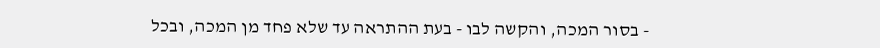- בסור המכה, והקשה לבו - בעת ההתראה עד שלא פחד מן המכה, ובכל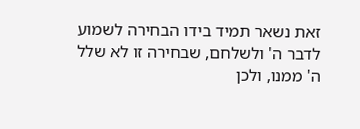זאת נשאר תמיד בידו הבחירה לשמוע לדבר ה' ולשלחם, שבחירה זו לא שלל ה' ממנו, ולכן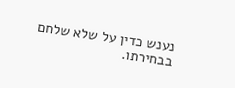נענש כדין על שלא שלחם בבחירתו.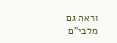וראה גם מלבי"ם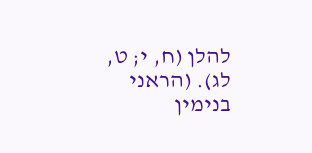להלן (ח, י; ט, לג). (הראני בנימין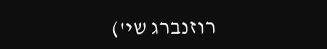רוזנברג שי')